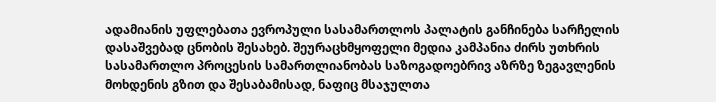ადამიანის უფლებათა ევროპული სასამართლოს პალატის განჩინება სარჩელის დასაშვებად ცნობის შესახებ. შეურაცხმყოფელი მედია კამპანია ძირს უთხრის სასამართლო პროცესის სამართლიანობას საზოგადოებრივ აზრზე ზეგავლენის მოხდენის გზით და შესაბამისად, ნაფიც მსაჯულთა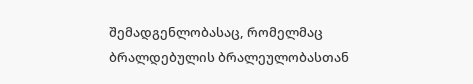შემადგენლობასაც, რომელმაც ბრალდებულის ბრალეულობასთან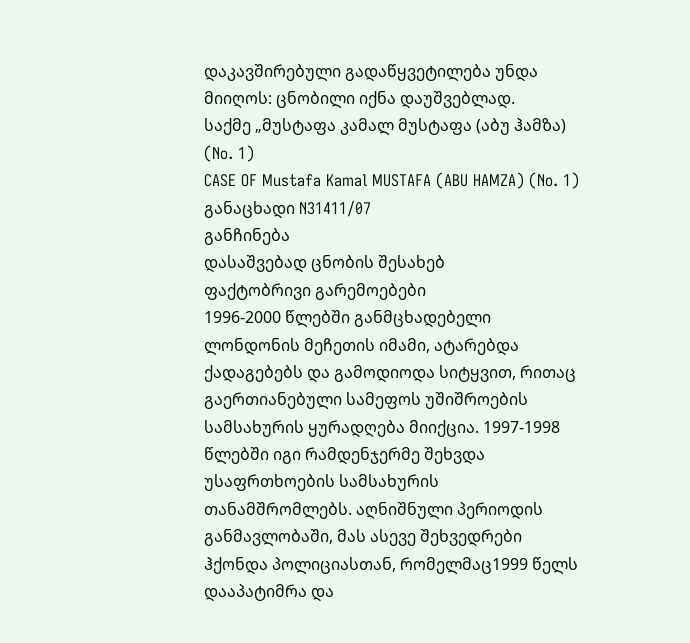დაკავშირებული გადაწყვეტილება უნდა მიიღოს: ცნობილი იქნა დაუშვებლად.
საქმე „მუსტაფა კამალ მუსტაფა (აბუ ჰამზა) (No. 1)
CASE OF Mustafa Kamal MUSTAFA (ABU HAMZA) (No. 1)
განაცხადი N31411/07
განჩინება
დასაშვებად ცნობის შესახებ
ფაქტობრივი გარემოებები
1996-2000 წლებში განმცხადებელი ლონდონის მეჩეთის იმამი, ატარებდა ქადაგებებს და გამოდიოდა სიტყვით, რითაც გაერთიანებული სამეფოს უშიშროების სამსახურის ყურადღება მიიქცია. 1997-1998 წლებში იგი რამდენჯერმე შეხვდა უსაფრთხოების სამსახურის თანამშრომლებს. აღნიშნული პერიოდის განმავლობაში, მას ასევე შეხვედრები ჰქონდა პოლიციასთან, რომელმაც1999 წელს დააპატიმრა და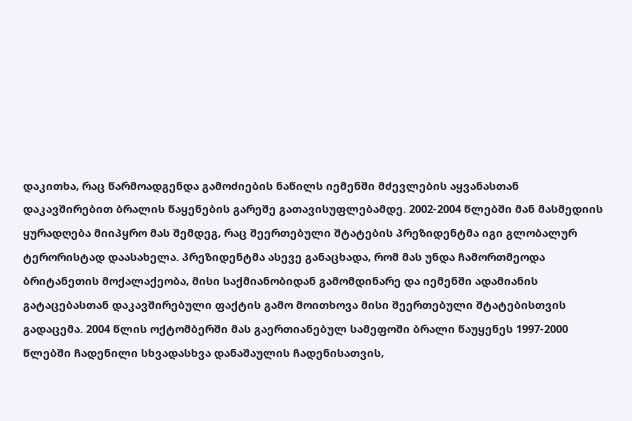დაკითხა, რაც წარმოადგენდა გამოძიების ნაწილს იემენში მძევლების აყვანასთან დაკავშირებით ბრალის წაყენების გარეშე გათავისუფლებამდე. 2002-2004 წლებში მან მასმედიის ყურადღება მიიპყრო მას შემდეგ, რაც შეერთებული შტატების პრეზიდენტმა იგი გლობალურ ტერორისტად დაასახელა. პრეზიდენტმა ასევე განაცხადა, რომ მას უნდა ჩამორთმეოდა ბრიტანეთის მოქალაქეობა, მისი საქმიანობიდან გამომდინარე და იემენში ადამიანის გატაცებასთან დაკავშირებული ფაქტის გამო მოითხოვა მისი შეერთებული შტატებისთვის გადაცემა. 2004 წლის ოქტომბერში მას გაერთიანებულ სამეფოში ბრალი წაუყენეს 1997-2000 წლებში ჩადენილი სხვადასხვა დანაშაულის ჩადენისათვის,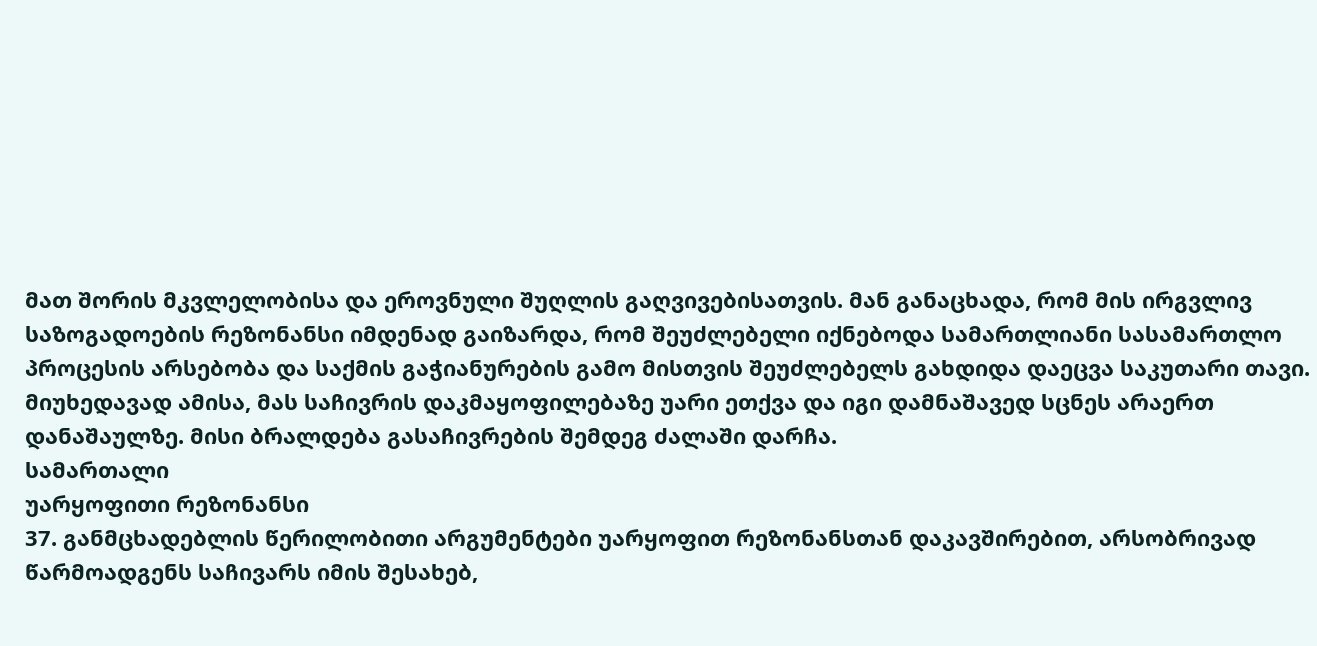მათ შორის მკვლელობისა და ეროვნული შუღლის გაღვივებისათვის. მან განაცხადა, რომ მის ირგვლივ საზოგადოების რეზონანსი იმდენად გაიზარდა, რომ შეუძლებელი იქნებოდა სამართლიანი სასამართლო პროცესის არსებობა და საქმის გაჭიანურების გამო მისთვის შეუძლებელს გახდიდა დაეცვა საკუთარი თავი. მიუხედავად ამისა, მას საჩივრის დაკმაყოფილებაზე უარი ეთქვა და იგი დამნაშავედ სცნეს არაერთ დანაშაულზე. მისი ბრალდება გასაჩივრების შემდეგ ძალაში დარჩა.
სამართალი
უარყოფითი რეზონანსი
37. განმცხადებლის წერილობითი არგუმენტები უარყოფით რეზონანსთან დაკავშირებით, არსობრივად წარმოადგენს საჩივარს იმის შესახებ,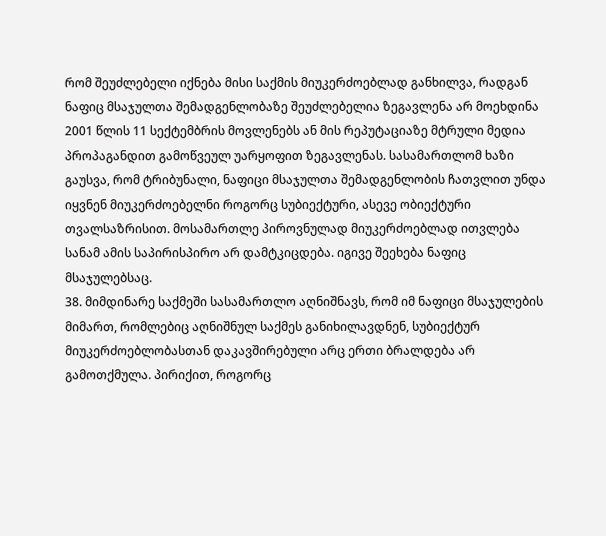რომ შეუძლებელი იქნება მისი საქმის მიუკერძოებლად განხილვა, რადგან ნაფიც მსაჯულთა შემადგენლობაზე შეუძლებელია ზეგავლენა არ მოეხდინა 2001 წლის 11 სექტემბრის მოვლენებს ან მის რეპუტაციაზე მტრული მედია პროპაგანდით გამოწვეულ უარყოფით ზეგავლენას. სასამართლომ ხაზი გაუსვა, რომ ტრიბუნალი, ნაფიცი მსაჯულთა შემადგენლობის ჩათვლით უნდა იყვნენ მიუკერძოებელნი როგორც სუბიექტური, ასევე ობიექტური თვალსაზრისით. მოსამართლე პიროვნულად მიუკერძოებლად ითვლება სანამ ამის საპირისპირო არ დამტკიცდება. იგივე შეეხება ნაფიც მსაჯულებსაც.
38. მიმდინარე საქმეში სასამართლო აღნიშნავს, რომ იმ ნაფიცი მსაჯულების მიმართ, რომლებიც აღნიშნულ საქმეს განიხილავდნენ, სუბიექტურ მიუკერძოებლობასთან დაკავშირებული არც ერთი ბრალდება არ გამოთქმულა. პირიქით, როგორც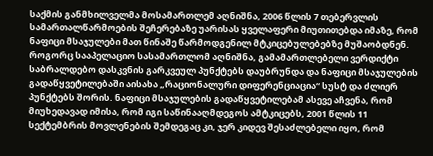საქმის განმხილველმა მოსამართლემ აღნიშნა, 2006 წლის 7 თებერვლის სამართალწარმოების შეჩერებაზე უარისას ყველაფერი მიუთითებდა იმაზე, რომ ნაფიცი მსაჯულები მათ წინაშე წარმოდგენილ მტკიცებულებებზე მუშაობდნენ. როგორც სააპელაციო სასამართლომ აღნიშნა, გამამართლებელი ვერდიქტი საბრალდებო დასკვნის გარკვეულ პუნქტებს დაუბრუნდა და ნაფიცი მსაჯულების გადაწყვეტილებაში აისახა „რაციონალური დიფერენციაცია“ სუსტ და ძლიერ პუნქტებს შორის. ნაფიცი მსაჯულების გადაწყვეტილებამ ასევე აჩვენა, რომ მიუხედავად იმისა, რომ იგი საწინააღმდეგოს ამტკიცებს, 2001 წლის 11 სექტემბრის მოვლენების შემდეგაც კი, ჯერ კიდევ შესაძლებელი იყო, რომ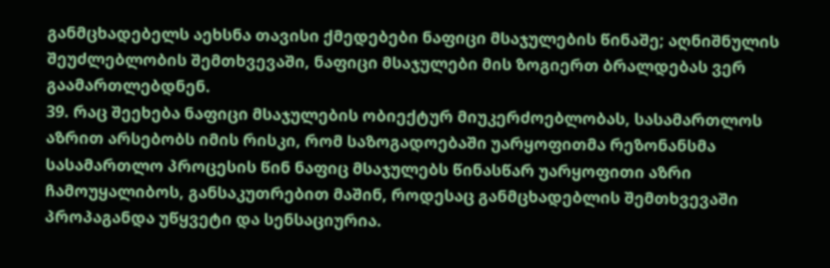განმცხადებელს აეხსნა თავისი ქმედებები ნაფიცი მსაჯულების წინაშე; აღნიშნულის შეუძლებლობის შემთხვევაში, ნაფიცი მსაჯულები მის ზოგიერთ ბრალდებას ვერ გაამართლებდნენ.
39. რაც შეეხება ნაფიცი მსაჯულების ობიექტურ მიუკერძოებლობას, სასამართლოს აზრით არსებობს იმის რისკი, რომ საზოგადოებაში უარყოფითმა რეზონანსმა სასამართლო პროცესის წინ ნაფიც მსაჯულებს წინასწარ უარყოფითი აზრი ჩამოუყალიბოს, განსაკუთრებით მაშინ, როდესაც განმცხადებლის შემთხვევაში პროპაგანდა უწყვეტი და სენსაციურია.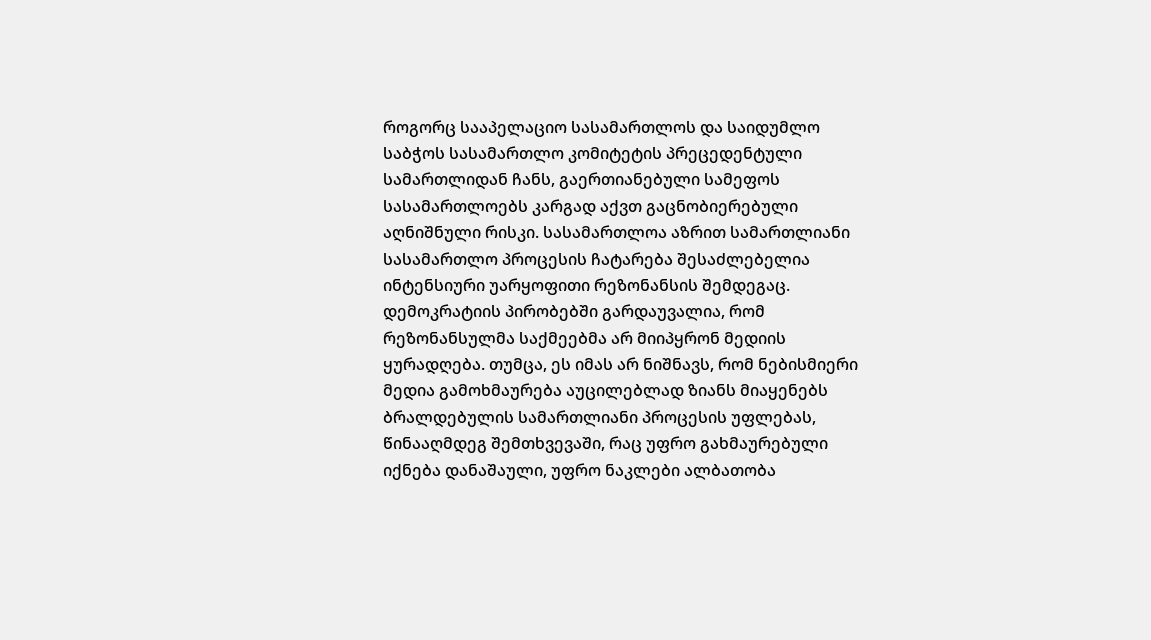როგორც სააპელაციო სასამართლოს და საიდუმლო საბჭოს სასამართლო კომიტეტის პრეცედენტული სამართლიდან ჩანს, გაერთიანებული სამეფოს სასამართლოებს კარგად აქვთ გაცნობიერებული აღნიშნული რისკი. სასამართლოა აზრით სამართლიანი სასამართლო პროცესის ჩატარება შესაძლებელია ინტენსიური უარყოფითი რეზონანსის შემდეგაც. დემოკრატიის პირობებში გარდაუვალია, რომ რეზონანსულმა საქმეებმა არ მიიპყრონ მედიის ყურადღება. თუმცა, ეს იმას არ ნიშნავს, რომ ნებისმიერი მედია გამოხმაურება აუცილებლად ზიანს მიაყენებს ბრალდებულის სამართლიანი პროცესის უფლებას, წინააღმდეგ შემთხვევაში, რაც უფრო გახმაურებული იქნება დანაშაული, უფრო ნაკლები ალბათობა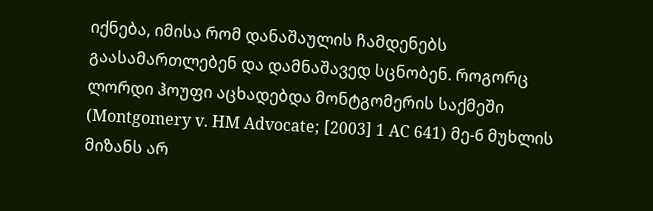იქნება, იმისა რომ დანაშაულის ჩამდენებს გაასამართლებენ და დამნაშავედ სცნობენ. როგორც ლორდი ჰოუფი აცხადებდა მონტგომერის საქმეში (Montgomery v. HM Advocate; [2003] 1 AC 641) მე-6 მუხლის მიზანს არ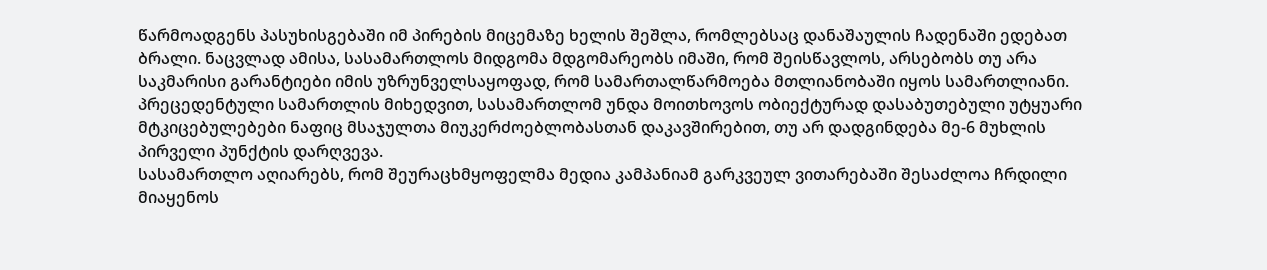წარმოადგენს პასუხისგებაში იმ პირების მიცემაზე ხელის შეშლა, რომლებსაც დანაშაულის ჩადენაში ედებათ ბრალი. ნაცვლად ამისა, სასამართლოს მიდგომა მდგომარეობს იმაში, რომ შეისწავლოს, არსებობს თუ არა საკმარისი გარანტიები იმის უზრუნველსაყოფად, რომ სამართალწარმოება მთლიანობაში იყოს სამართლიანი. პრეცედენტული სამართლის მიხედვით, სასამართლომ უნდა მოითხოვოს ობიექტურად დასაბუთებული უტყუარი მტკიცებულებები ნაფიც მსაჯულთა მიუკერძოებლობასთან დაკავშირებით, თუ არ დადგინდება მე-6 მუხლის პირველი პუნქტის დარღვევა.
სასამართლო აღიარებს, რომ შეურაცხმყოფელმა მედია კამპანიამ გარკვეულ ვითარებაში შესაძლოა ჩრდილი მიაყენოს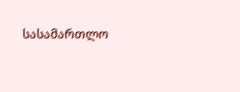სასამართლო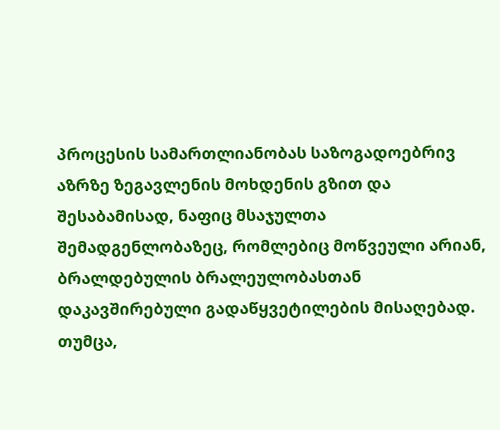პროცესის სამართლიანობას საზოგადოებრივ აზრზე ზეგავლენის მოხდენის გზით და შესაბამისად, ნაფიც მსაჯულთა შემადგენლობაზეც, რომლებიც მოწვეული არიან, ბრალდებულის ბრალეულობასთან დაკავშირებული გადაწყვეტილების მისაღებად. თუმცა,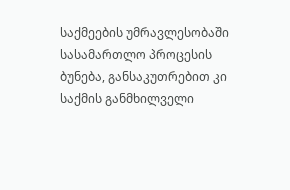საქმეების უმრავლესობაში სასამართლო პროცესის ბუნება, განსაკუთრებით კი საქმის განმხილველი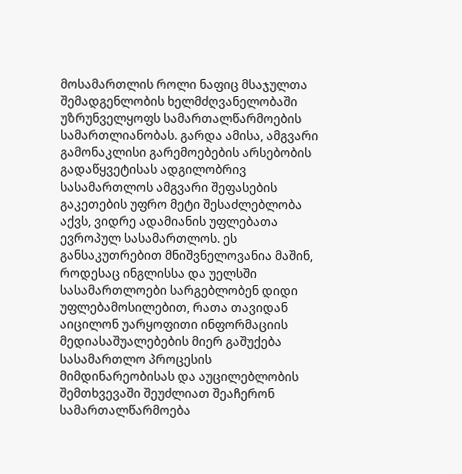მოსამართლის როლი ნაფიც მსაჯულთა შემადგენლობის ხელმძღვანელობაში უზრუნველყოფს სამართალწარმოების სამართლიანობას. გარდა ამისა, ამგვარი გამონაკლისი გარემოებების არსებობის გადაწყვეტისას ადგილობრივ სასამართლოს ამგვარი შეფასების გაკეთების უფრო მეტი შესაძლებლობა აქვს, ვიდრე ადამიანის უფლებათა ევროპულ სასამართლოს. ეს განსაკუთრებით მნიშვნელოვანია მაშინ, როდესაც ინგლისსა და უელსში სასამართლოები სარგებლობენ დიდი უფლებამოსილებით, რათა თავიდან აიცილონ უარყოფითი ინფორმაციის მედიასაშუალებების მიერ გაშუქება სასამართლო პროცესის მიმდინარეობისას და აუცილებლობის შემთხვევაში შეუძლიათ შეაჩერონ სამართალწარმოება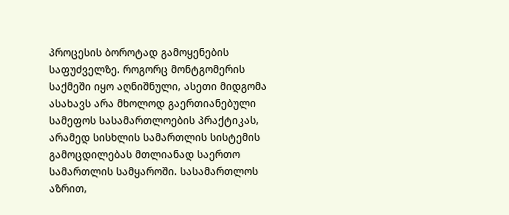პროცესის ბოროტად გამოყენების საფუძველზე. როგორც მონტგომერის საქმეში იყო აღნიშნული, ასეთი მიდგომა ასახავს არა მხოლოდ გაერთიანებული სამეფოს სასამართლოების პრაქტიკას, არამედ სისხლის სამართლის სისტემის გამოცდილებას მთლიანად საერთო სამართლის სამყაროში. სასამართლოს აზრით,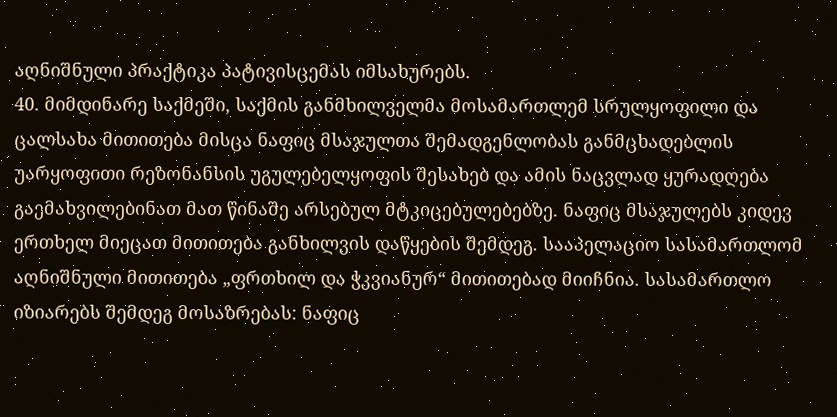აღნიშნული პრაქტიკა პატივისცემას იმსახურებს.
40. მიმდინარე საქმეში, საქმის განმხილველმა მოსამართლემ სრულყოფილი და ცალსახა მითითება მისცა ნაფიც მსაჯულთა შემადგენლობას განმცხადებლის უარყოფითი რეზონანსის უგულებელყოფის შესახებ და ამის ნაცვლად ყურადღება გაემახვილებინათ მათ წინაშე არსებულ მტკიცებულებებზე. ნაფიც მსაჯულებს კიდევ ერთხელ მიეცათ მითითება განხილვის დაწყების შემდეგ. სააპელაციო სასამართლომ აღნიშნული მითითება „ფრთხილ და ჭკვიანურ“ მითითებად მიიჩნია. სასამართლო იზიარებს შემდეგ მოსაზრებას: ნაფიც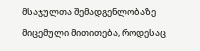მსაჯულთა შემადგენლობაზე მიცემული მითითება, როდესაც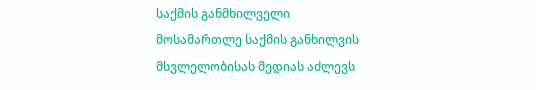საქმის განმხილველი მოსამართლე საქმის განხილვის მსვლელობისას მედიას აძლევს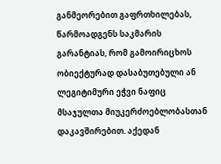განმეორებით გაფრთხილებას, წარმოადგენს საკმარის გარანტიას, რომ გამოირიცხოს ობიექტურად დასაბუთებული ან ლეგიტიმური ეჭვი ნაფიც მსაჯულთა მიუკერძოებლობასთან დაკავშირებით. აქედან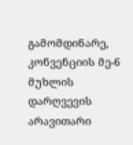გამომდინარე, კონვენციის მე-6 მუხლის დარღვევის არავითარი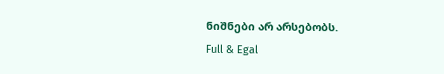ნიშნები არ არსებობს.
Full & Egal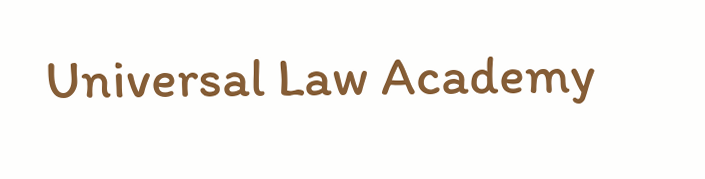Universal Law Academy